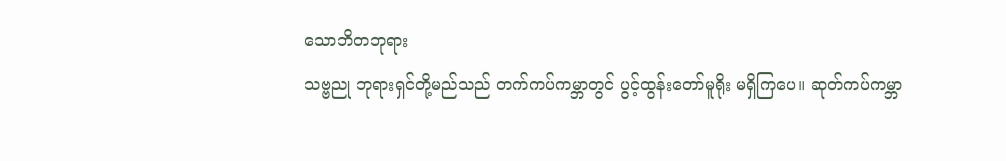သောဘိတဘုရား
သဗ္ဗညု ဘုရားရှင်တို့မည်သည် တက်ကပ်ကမ္ဘာတွင် ပွင့်ထွန်းတော်မူရိုး မရှိကြပေ။ ဆုတ်ကပ်ကမ္ဘာ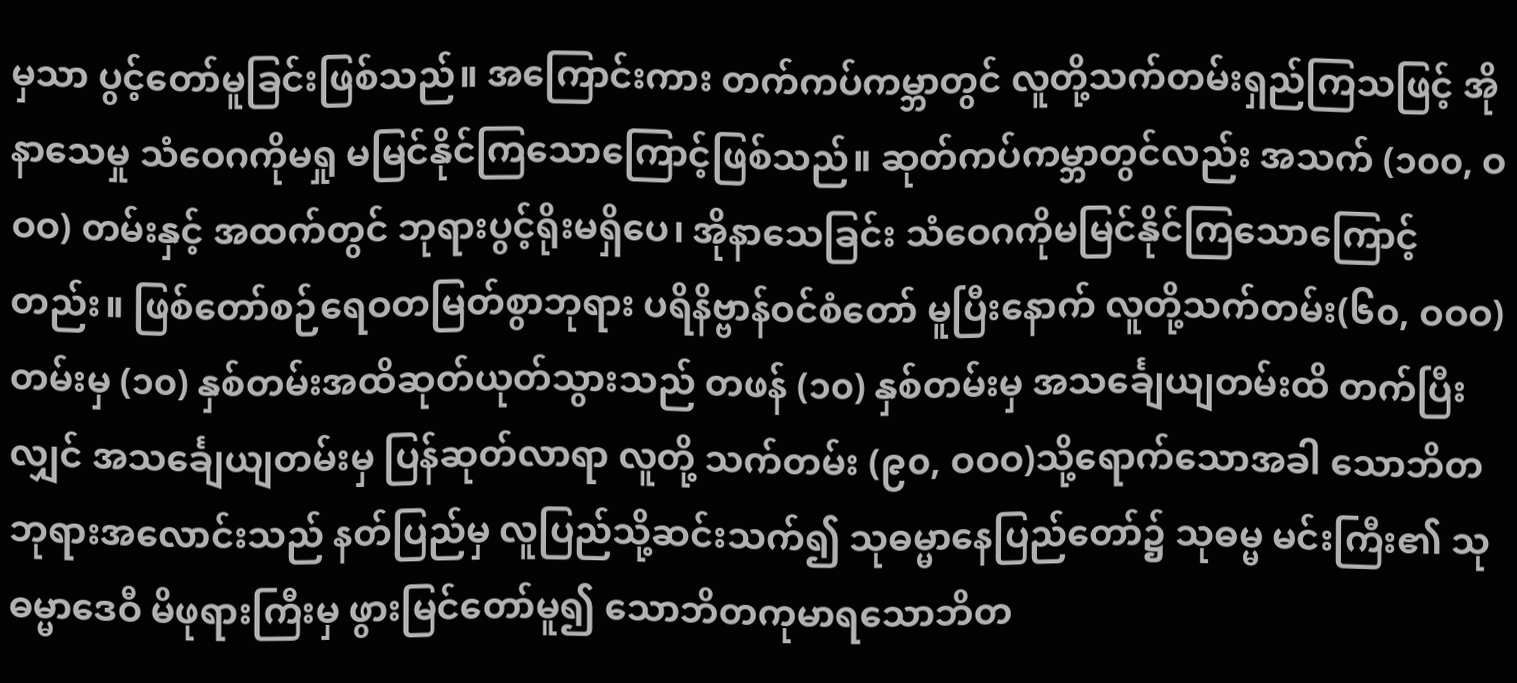မှသာ ပွင့်တော်မူခြင်းဖြစ်သည်။ အကြောင်းကား တက်ကပ်ကမ္ဘာတွင် လူတို့သက်တမ်းရှည်ကြသဖြင့် အိုနာသေမှု သံဝေဂကိုမရှု မမြင်နိုင်ကြသောကြောင့်ဖြစ်သည်။ ဆုတ်ကပ်ကမ္ဘာတွင်လည်း အသက် (၁၀၀, ဝဝဝ) တမ်းနှင့် အထက်တွင် ဘုရားပွင့်ရိုးမရှိပေ၊ အိုနာသေခြင်း သံဝေဂကိုမမြင်နိုင်ကြသောကြောင့်တည်း။ ဖြစ်တော်စဉ်ရေဝတမြတ်စွာဘုရား ပရိနိဗ္ဗာန်ဝင်စံတော် မူပြီးနောက် လူတို့သက်တမ်း(၆၀, ဝဝဝ)တမ်းမှ (၁၀) နှစ်တမ်းအထိဆုတ်ယုတ်သွားသည် တဖန် (၁၀) နှစ်တမ်းမှ အသင်္ချေယျတမ်းထိ တက်ပြီးလျှင် အသင်္ချေယျတမ်းမှ ပြန်ဆုတ်လာရာ လူတို့ သက်တမ်း (၉၀, ဝဝဝ)သို့ရောက်သောအခါ သောဘိတ ဘုရားအလောင်းသည် နတ်ပြည်မှ လူပြည်သို့ဆင်းသက်၍ သုဓမ္မာနေပြည်တော်၌ သုဓမ္မ မင်းကြီး၏ သုဓမ္မာဒေဝီ မိဖုရားကြီးမှ ဖွားမြင်တော်မူ၍ သောဘိတကုမာရသောဘိတ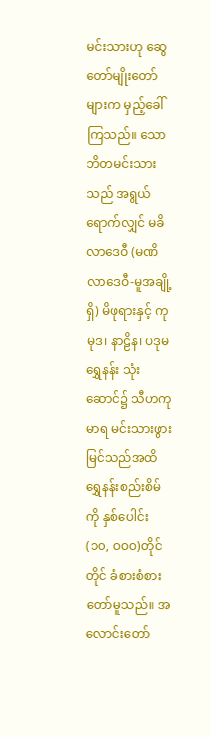မင်းသားဟု ဆွေတော်မျိုးတော်များက မှည့်ခေါ် ကြသည်။ သောဘိတမင်းသားသည် အရွယ်ရောက်လျှင် မခိလာဒေဝီ (မဏိလာဒေဝီ-မူအချို့ရှိ) မိဖုရားနှင့် ကုမုဒ၊ နာဠိန၊ ပဒုမရွှေနန်း သုံးဆောင်၌ သီဟကုမာရ မင်းသားဖွားမြင်သည်အထိ ရွှေနန်းစည်းစိမ်ကို နှစ်ပေါင်း (၁၀, ဝဝဝ)တိုင်တိုင် ခံစားစံစားတော်မူသည်။ အလောင်းတော်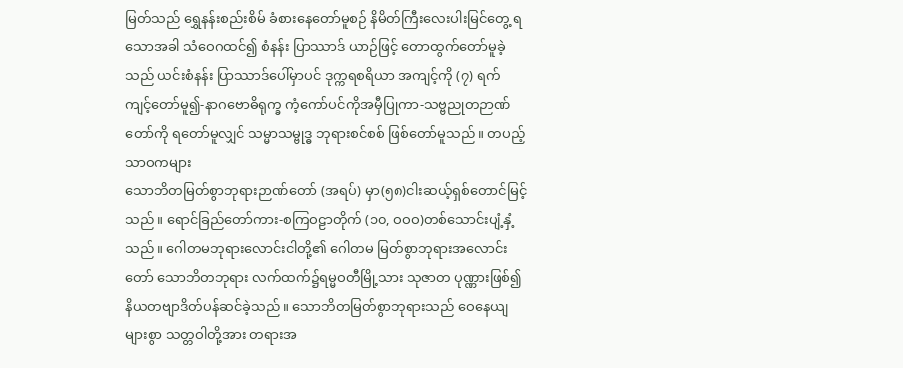မြတ်သည် ရွှေနန်းစည်းစိမ် ခံစားနေတော်မူစဉ် နိမိတ်ကြီးလေးပါးမြင်တွေ့ ရသောအခါ သံဝေဂထင်၍ စံနန်း ပြာဿာဒ် ယာဉ်ဖြင့် တောထွက်တော်မူခဲ့သည် ယင်းစံနန်း ပြာဿာဒ်ပေါ်မှာပင် ဒုက္ကရစရိယာ အကျင့်ကို (၇) ရက် ကျင့်တော်မူ၍-နာဂဗောဓိရုက္ခ ကံ့ကော်ပင်ကိုအမှီပြုကာ-သဗ္ဗညုတဉာဏ်တော်ကို ရတော်မူလျှင် သမ္မာသမ္ဗုဒ္ဓ ဘုရားစင်စစ် ဖြစ်တော်မူသည်။ တပည့်သာဝကများ
သောဘိတမြတ်စွာဘုရားဉာဏ်တော် (အရပ်) မှာ(၅၈)ငါးဆယ့်ရှစ်တောင်မြင့်သည်။ ရောင်ခြည်တော်ကား-စကြဝဠာတိုက် (၁၀, ဝဝဝ)တစ်သောင်းပျံ့နှံ့သည်။ ဂေါတမဘုရားလောင်းငါတို့၏ ဂေါတမ မြတ်စွာဘုရားအလောင်းတော် သောဘိတဘုရား လက်ထက်၌ရမ္မဝတီမြို့သား သုဇာတ ပုဏ္ဏားဖြစ်၍ နိယတဗျာဒိတ်ပန်ဆင်ခဲ့သည်။ သောဘိတမြတ်စွာဘုရားသည် ဝေနေယျများစွာ သတ္တဝါတို့အား တရားအ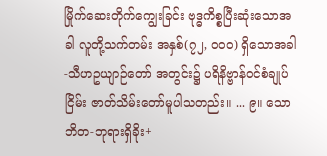မြိုက်ဆေးတိုက်ကျွေးခြင်း ဗုဒ္ဓကိစ္စပြီးဆုံးသောအခါ လူတို့သက်တမ်း အနှစ်(၇၂, ဝဝဝ) ရှိသောအခါ-သီဟဥယျာဉ်တော် အတွင်း၌ ပရိနိဗ္ဗာန်ဝင်စံချုပ်ငြိမ်း ဇာတ်သိမ်းတော်မူပါသတည်း။ ... ၉။ သောဘိတ-ဘုရားရှိခိုး+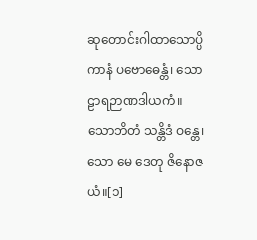ဆုတောင်းဂါထာသောပ္ပိကာနံ ပဗောဓေန္တံ၊ သောဠာရဉာဏဒါယကံ။ သောဘိတံ သန္တိဒံ ဝန္တေ၊ သော မေ ဒေတု ဇိနောဇယံ။[၁]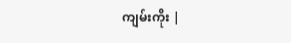ကျမ်းကိုး |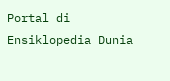Portal di Ensiklopedia Dunia